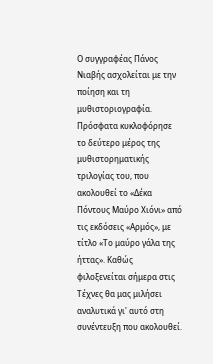Ο συγγραφέας Πάνος Νιαβής ασχολείται με την ποίηση και τη μυθιστοριογραφία. Πρόσφατα κυκλοφόρησε το δεύτερο μέρος της μυθιστορηματικής τριλογίας του, που ακολουθεί το «Δέκα Πόντους Μαύρο Χιόνι» από τις εκδόσεις «Αρμός», με τίτλο «Το μαύρο γάλα της ήττας». Καθώς φιλοξενείται σήμερα στις Τέχνες θα μας μιλήσει αναλυτικά γι' αυτό στη συνέντευξη που ακολουθεί.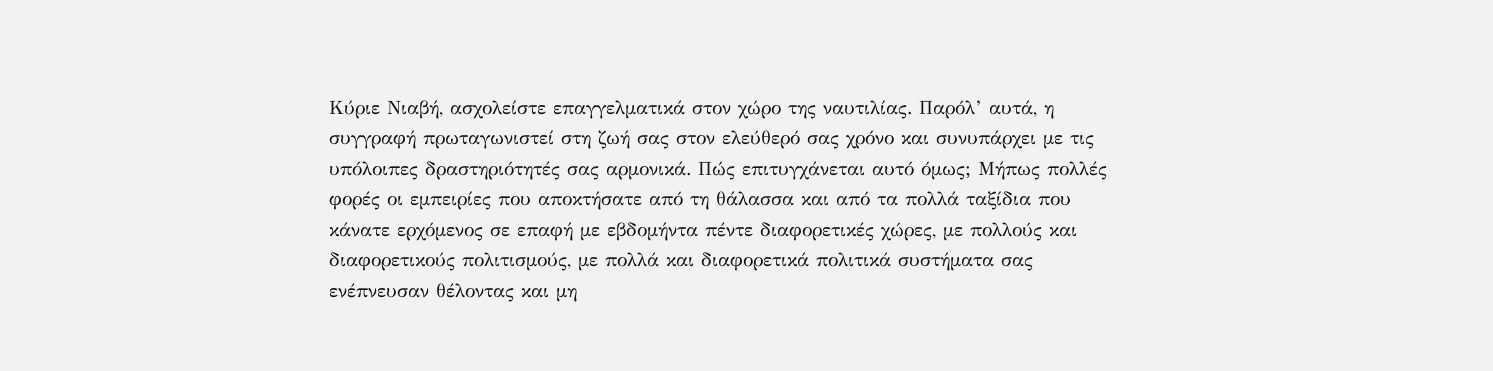Κύριε Νιαβή, ασχολείστε επαγγελματικά στον χώρο της ναυτιλίας. Παρόλ’ αυτά, η συγγραφή πρωταγωνιστεί στη ζωή σας στον ελεύθερό σας χρόνο και συνυπάρχει με τις υπόλοιπες δραστηριότητές σας αρμονικά. Πώς επιτυγχάνεται αυτό όμως; Μήπως πολλές φορές οι εμπειρίες που αποκτήσατε από τη θάλασσα και από τα πολλά ταξίδια που κάνατε ερχόμενος σε επαφή με εβδομήντα πέντε διαφορετικές χώρες, με πολλούς και διαφορετικούς πολιτισμούς, με πολλά και διαφορετικά πολιτικά συστήματα σας ενέπνευσαν θέλοντας και μη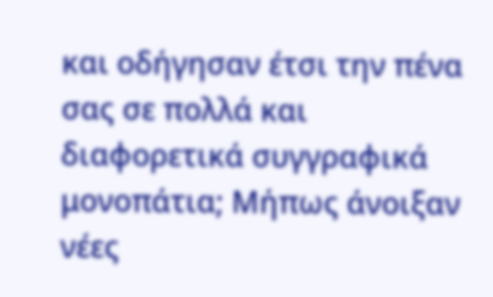και οδήγησαν έτσι την πένα σας σε πολλά και διαφορετικά συγγραφικά μονοπάτια; Μήπως άνοιξαν νέες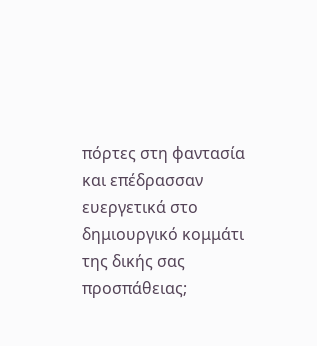πόρτες στη φαντασία και επέδρασσαν ευεργετικά στο δημιουργικό κομμάτι της δικής σας προσπάθειας;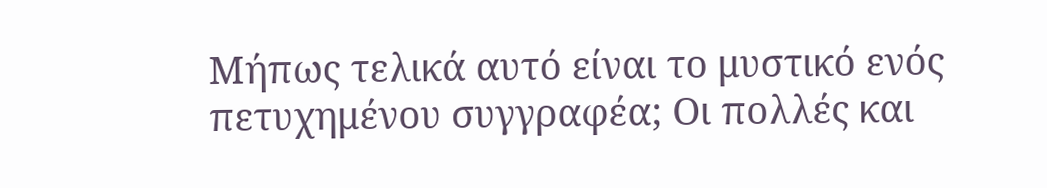Μήπως τελικά αυτό είναι το μυστικό ενός πετυχημένου συγγραφέα; Οι πολλές και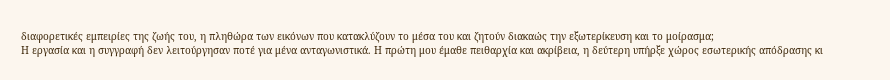διαφορετικές εμπειρίες της ζωής του, η πληθώρα των εικόνων που κατακλύζουν το μέσα του και ζητούν διακαώς την εξωτερίκευση και το μοίρασμα;
Η εργασία και η συγγραφή δεν λειτούργησαν ποτέ για μένα ανταγωνιστικά. Η πρώτη μου έμαθε πειθαρχία και ακρίβεια, η δεύτερη υπήρξε χώρος εσωτερικής απόδρασης κι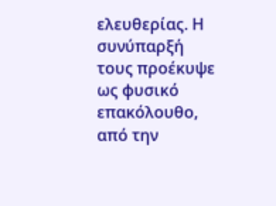ελευθερίας. Η συνύπαρξή τους προέκυψε ως φυσικό επακόλουθο, από την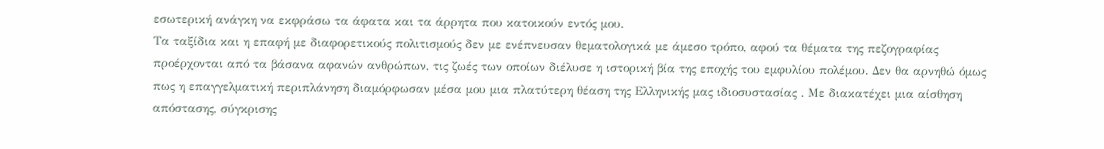εσωτερική ανάγκη να εκφράσω τα άφατα και τα άρρητα που κατοικούν εντός μου.
Τα ταξίδια και η επαφή με διαφορετικούς πολιτισμούς δεν με ενέπνευσαν θεματολογικά με άμεσο τρόπο, αφού τα θέματα της πεζογραφίας προέρχονται από τα βάσανα αφανών ανθρώπων, τις ζωές των οποίων διέλυσε η ιστορική βία της εποχής του εμφυλίου πολέμου. Δεν θα αρνηθώ όμως πως η επαγγελματική περιπλάνηση διαμόρφωσαν μέσα μου μια πλατύτερη θέαση της Ελληνικής μας ιδιοσυστασίας . Με διακατέχει μια αίσθηση απόστασης, σύγκρισης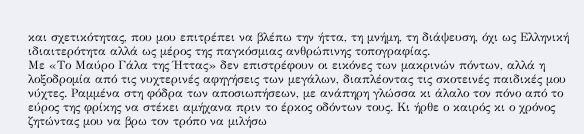και σχετικότητας, που μου επιτρέπει να βλέπω την ήττα, τη μνήμη, τη διάψευση, όχι ως Ελληνική ιδιαιτερότητα αλλά ως μέρος της παγκόσμιας ανθρώπινης τοπογραφίας.
Με «Το Μαύρο Γάλα της Ήττας» δεν επιστρέφουν οι εικόνες των μακρινών πόντων, αλλά η λοξοδρομία από τις νυχτερινές αφηγήσεις των μεγάλων, διαπλέοντας τις σκοτεινές παιδικές μου νύχτες. Ραμμένα στη φόδρα των αποσιωπήσεων, με ανάπηρη γλώσσα κι άλαλο τον πόνο από το εύρος της φρίκης να στέκει αμήχανα πριν το έρκος οδόντων τους. Κι ήρθε ο καιρός κι ο χρόνος ζητώντας μου να βρω τον τρόπο να μιλήσω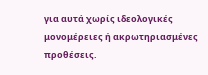για αυτά χωρίς ιδεολογικές μονομέρειες ή ακρωτηριασμένες προθέσεις.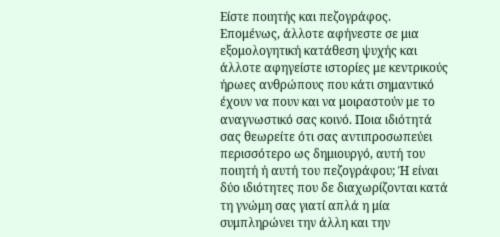Είστε ποιητής και πεζογράφος. Επομένως, άλλοτε αφήνεστε σε μια εξομολογητική κατάθεση ψυχής και άλλοτε αφηγείστε ιστορίες με κεντρικούς ήρωες ανθρώπους που κάτι σημαντικό έχουν να πουν και να μοιραστούν με το αναγνωστικό σας κοινό. Ποια ιδιότητά σας θεωρείτε ότι σας αντιπροσωπεύει περισσότερο ως δημιουργό, αυτή του ποιητή ή αυτή του πεζογράφου; Ή είναι δύο ιδιότητες που δε διαχωρίζονται κατά τη γνώμη σας γιατί απλά η μία συμπληρώνει την άλλη και την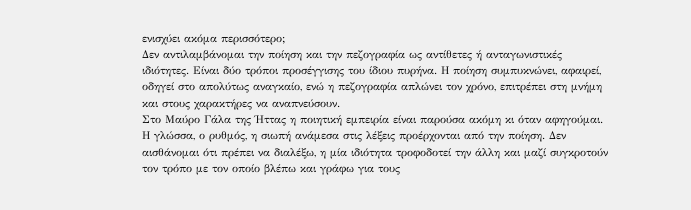ενισχύει ακόμα περισσότερο;
Δεν αντιλαμβάνομαι την ποίηση και την πεζογραφία ως αντίθετες ή ανταγωνιστικές ιδιότητες. Είναι δύο τρόποι προσέγγισης του ίδιου πυρήνα. Η ποίηση συμπυκνώνει, αφαιρεί, οδηγεί στο απολύτως αναγκαίο, ενώ η πεζογραφία απλώνει τον χρόνο, επιτρέπει στη μνήμη και στους χαρακτήρες να αναπνεύσουν.
Στο Μαύρο Γάλα της Ήττας η ποιητική εμπειρία είναι παρούσα ακόμη κι όταν αφηγούμαι. Η γλώσσα, ο ρυθμός, η σιωπή ανάμεσα στις λέξεις προέρχονται από την ποίηση. Δεν αισθάνομαι ότι πρέπει να διαλέξω, η μία ιδιότητα τροφοδοτεί την άλλη και μαζί συγκροτούν τον τρόπο με τον οποίο βλέπω και γράφω για τους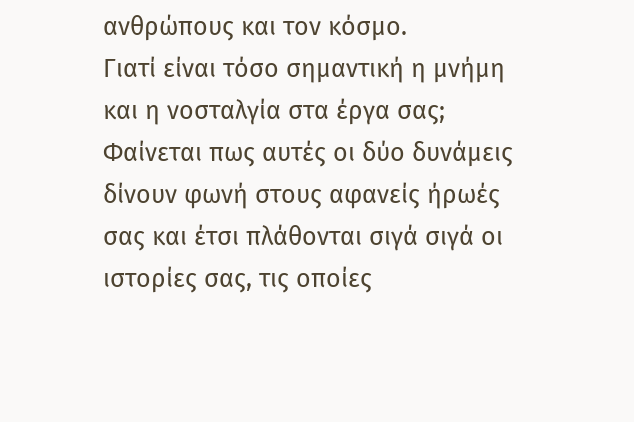ανθρώπους και τον κόσμο.
Γιατί είναι τόσο σημαντική η μνήμη και η νοσταλγία στα έργα σας; Φαίνεται πως αυτές οι δύο δυνάμεις δίνουν φωνή στους αφανείς ήρωές σας και έτσι πλάθονται σιγά σιγά οι ιστορίες σας, τις οποίες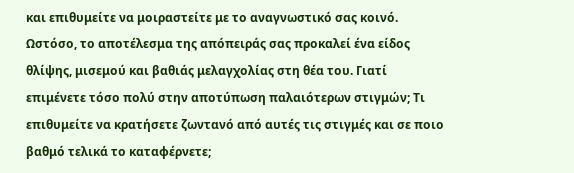και επιθυμείτε να μοιραστείτε με το αναγνωστικό σας κοινό. Ωστόσο, το αποτέλεσμα της απόπειράς σας προκαλεί ένα είδος θλίψης, μισεμού και βαθιάς μελαγχολίας στη θέα του. Γιατί επιμένετε τόσο πολύ στην αποτύπωση παλαιότερων στιγμών; Τι επιθυμείτε να κρατήσετε ζωντανό από αυτές τις στιγμές και σε ποιο βαθμό τελικά το καταφέρνετε;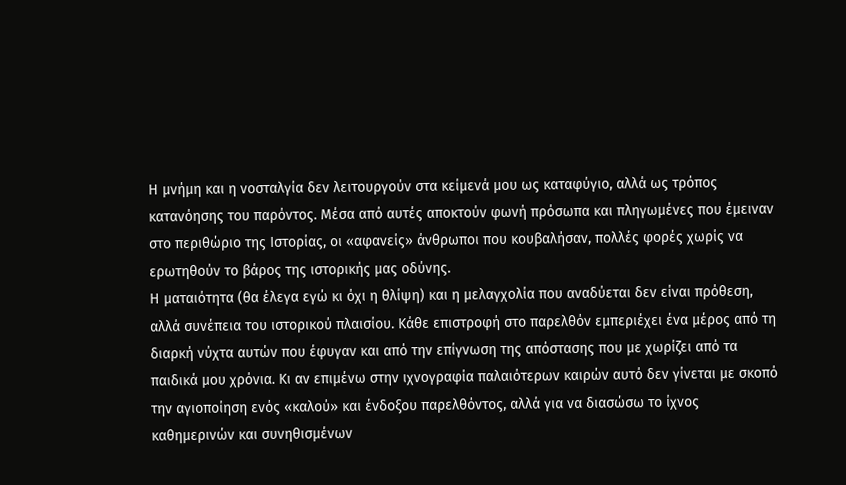Η μνήμη και η νοσταλγία δεν λειτουργούν στα κείμενά μου ως καταφύγιο, αλλά ως τρόπος κατανόησης του παρόντος. Μέσα από αυτές αποκτούν φωνή πρόσωπα και πληγωμένες που έμειναν στο περιθώριο της Ιστορίας, οι «αφανείς» άνθρωποι που κουβαλήσαν, πολλές φορές χωρίς να ερωτηθούν το βάρος της ιστορικής μας οδύνης.
Η ματαιότητα (θα έλεγα εγώ κι όχι η θλίψη) και η μελαγχολία που αναδύεται δεν είναι πρόθεση, αλλά συνέπεια του ιστορικού πλαισίου. Κάθε επιστροφή στο παρελθόν εμπεριέχει ένα μέρος από τη διαρκή νύχτα αυτών που έφυγαν και από την επίγνωση της απόστασης που με χωρίζει από τα παιδικά μου χρόνια. Κι αν επιμένω στην ιχνογραφία παλαιότερων καιρών αυτό δεν γίνεται με σκοπό την αγιοποίηση ενός «καλού» και ένδοξου παρελθόντος, αλλά για να διασώσω το ίχνος καθημερινών και συνηθισμένων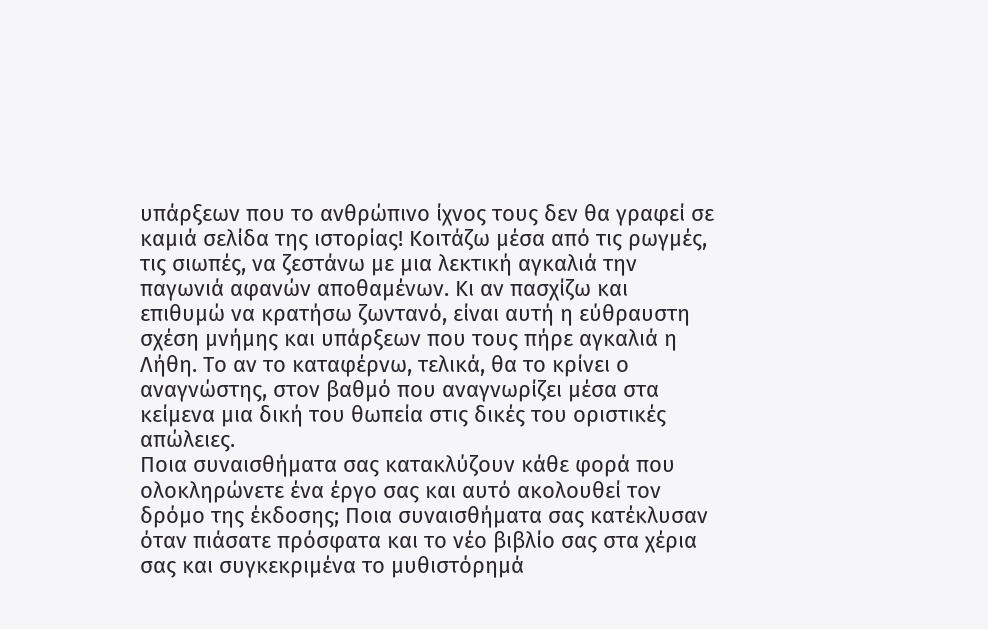υπάρξεων που το ανθρώπινο ίχνος τους δεν θα γραφεί σε καμιά σελίδα της ιστορίας! Κοιτάζω μέσα από τις ρωγμές, τις σιωπές, να ζεστάνω με μια λεκτική αγκαλιά την παγωνιά αφανών αποθαμένων. Κι αν πασχίζω και επιθυμώ να κρατήσω ζωντανό, είναι αυτή η εύθραυστη σχέση μνήμης και υπάρξεων που τους πήρε αγκαλιά η Λήθη. Το αν το καταφέρνω, τελικά, θα το κρίνει ο αναγνώστης, στον βαθμό που αναγνωρίζει μέσα στα κείμενα μια δική του θωπεία στις δικές του οριστικές απώλειες.
Ποια συναισθήματα σας κατακλύζουν κάθε φορά που ολοκληρώνετε ένα έργο σας και αυτό ακολουθεί τον δρόμο της έκδοσης; Ποια συναισθήματα σας κατέκλυσαν όταν πιάσατε πρόσφατα και το νέο βιβλίο σας στα χέρια σας και συγκεκριμένα το μυθιστόρημά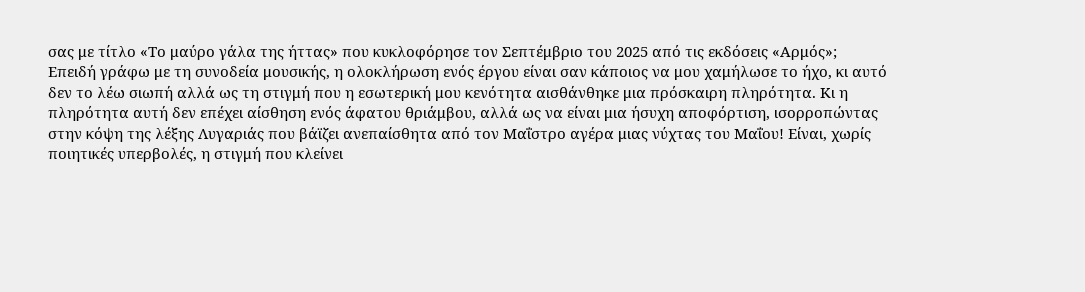σας με τίτλο «Το μαύρο γάλα της ήττας» που κυκλοφόρησε τον Σεπτέμβριο του 2025 από τις εκδόσεις «Αρμός»;
Επειδή γράφω με τη συνοδεία μουσικής, η ολοκλήρωση ενός έργου είναι σαν κάποιος να μου χαμήλωσε το ήχο, κι αυτό δεν το λέω σιωπή αλλά ως τη στιγμή που η εσωτερική μου κενότητα αισθάνθηκε μια πρόσκαιρη πληρότητα. Κι η πληρότητα αυτή δεν επέχει αίσθηση ενός άφατου θριάμβου, αλλά ως να είναι μια ήσυχη αποφόρτιση, ισορροπώντας στην κόψη της λέξης Λυγαριάς που βάϊζει ανεπαίσθητα από τον Μαΐστρο αγέρα μιας νύχτας του Μαΐου! Είναι, χωρίς ποιητικές υπερβολές, η στιγμή που κλείνει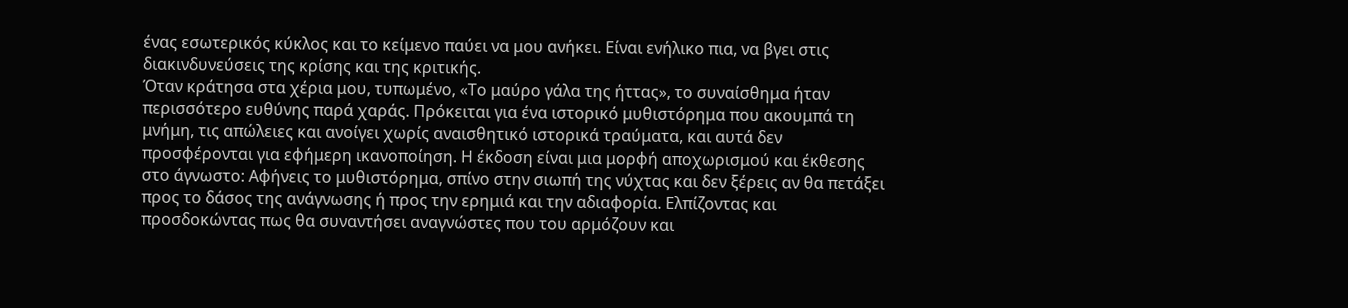ένας εσωτερικός κύκλος και το κείμενο παύει να μου ανήκει. Είναι ενήλικο πια, να βγει στις διακινδυνεύσεις της κρίσης και της κριτικής.
Όταν κράτησα στα χέρια μου, τυπωμένο, «Το μαύρο γάλα της ήττας», το συναίσθημα ήταν περισσότερο ευθύνης παρά χαράς. Πρόκειται για ένα ιστορικό μυθιστόρημα που ακουμπά τη μνήμη, τις απώλειες και ανοίγει χωρίς αναισθητικό ιστορικά τραύματα, και αυτά δεν προσφέρονται για εφήμερη ικανοποίηση. Η έκδοση είναι μια μορφή αποχωρισμού και έκθεσης στο άγνωστο: Αφήνεις το μυθιστόρημα, σπίνο στην σιωπή της νύχτας και δεν ξέρεις αν θα πετάξει προς το δάσος της ανάγνωσης ή προς την ερημιά και την αδιαφορία. Ελπίζοντας και προσδοκώντας πως θα συναντήσει αναγνώστες που του αρμόζουν και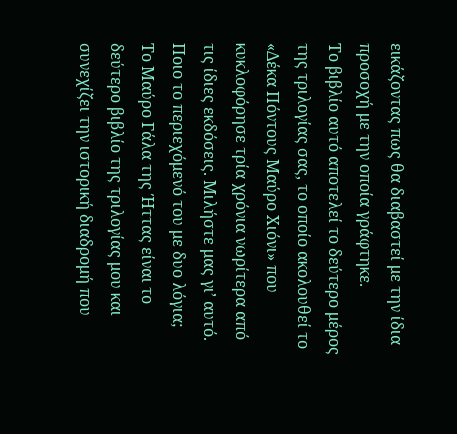εικάζοντας πως θα διαβαστεί με την ίδια προσοχή με την οποία γράφτηκε.
Το βιβλίο αυτό αποτελεί το δεύτερο μέρος της τριλογίας σας, το οποίο ακολουθεί το «Δέκα Πόντους Μαύρο Χιόνι» που κυκλοφόρησε τρία χρόνια νωρίτερα από τις ίδιες εκδόσεις. Μιλήστε μας γι’ αυτό. Ποιο το περιεχόμενό του με δυο λόγια;
Το Μαύρο Γάλα της Ήττας είναι το δεύτερο βιβλίο της τριλογίας μου και συνεχίζει την ιστορική διαδρομή που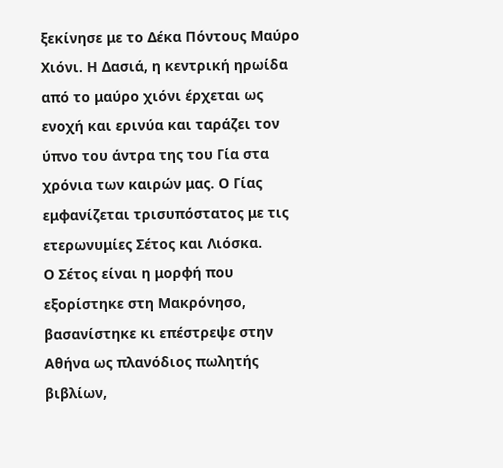ξεκίνησε με το Δέκα Πόντους Μαύρο Χιόνι. Η Δασιά, η κεντρική ηρωίδα από το μαύρο χιόνι έρχεται ως ενοχή και ερινύα και ταράζει τον ύπνο του άντρα της του Γία στα χρόνια των καιρών μας. Ο Γίας εμφανίζεται τρισυπόστατος με τις ετερωνυμίες Σέτος και Λιόσκα.
Ο Σέτος είναι η μορφή που εξορίστηκε στη Μακρόνησο, βασανίστηκε κι επέστρεψε στην Αθήνα ως πλανόδιος πωλητής βιβλίων,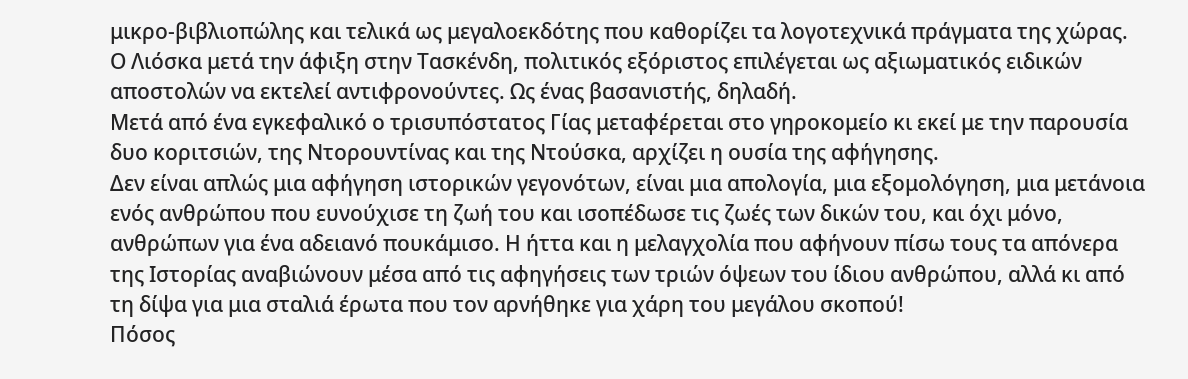μικρο-βιβλιοπώλης και τελικά ως μεγαλοεκδότης που καθορίζει τα λογοτεχνικά πράγματα της χώρας. Ο Λιόσκα μετά την άφιξη στην Τασκένδη, πολιτικός εξόριστος επιλέγεται ως αξιωματικός ειδικών αποστολών να εκτελεί αντιφρονούντες. Ως ένας βασανιστής, δηλαδή.
Μετά από ένα εγκεφαλικό ο τρισυπόστατος Γίας μεταφέρεται στο γηροκομείο κι εκεί με την παρουσία δυο κοριτσιών, της Ντορουντίνας και της Ντούσκα, αρχίζει η ουσία της αφήγησης.
Δεν είναι απλώς μια αφήγηση ιστορικών γεγονότων, είναι μια απολογία, μια εξομολόγηση, μια μετάνοια ενός ανθρώπου που ευνούχισε τη ζωή του και ισοπέδωσε τις ζωές των δικών του, και όχι μόνο, ανθρώπων για ένα αδειανό πουκάμισο. Η ήττα και η μελαγχολία που αφήνουν πίσω τους τα απόνερα της Ιστορίας αναβιώνουν μέσα από τις αφηγήσεις των τριών όψεων του ίδιου ανθρώπου, αλλά κι από τη δίψα για μια σταλιά έρωτα που τον αρνήθηκε για χάρη του μεγάλου σκοπού!
Πόσος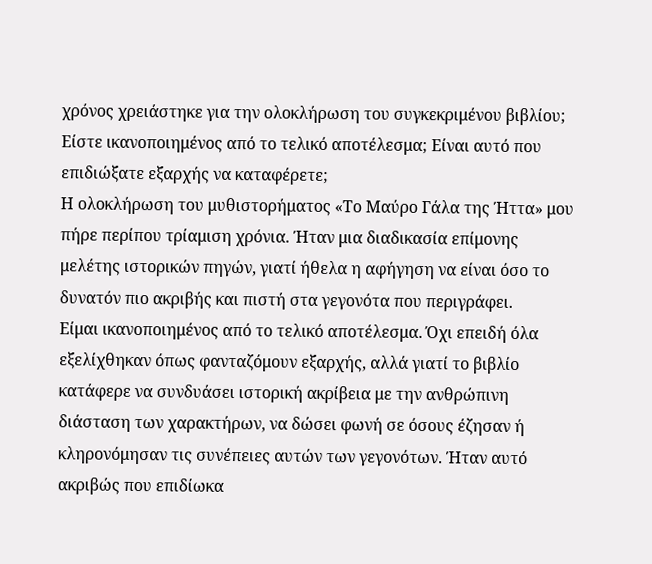χρόνος χρειάστηκε για την ολοκλήρωση του συγκεκριμένου βιβλίου; Είστε ικανοποιημένος από το τελικό αποτέλεσμα; Είναι αυτό που επιδιώξατε εξαρχής να καταφέρετε;
Η ολοκλήρωση του μυθιστορήματος «Το Μαύρο Γάλα της Ήττα» μου πήρε περίπου τρίαμιση χρόνια. Ήταν μια διαδικασία επίμονης μελέτης ιστορικών πηγών, γιατί ήθελα η αφήγηση να είναι όσο το δυνατόν πιο ακριβής και πιστή στα γεγονότα που περιγράφει.
Είμαι ικανοποιημένος από το τελικό αποτέλεσμα. Όχι επειδή όλα εξελίχθηκαν όπως φανταζόμουν εξαρχής, αλλά γιατί το βιβλίο κατάφερε να συνδυάσει ιστορική ακρίβεια με την ανθρώπινη διάσταση των χαρακτήρων, να δώσει φωνή σε όσους έζησαν ή κληρονόμησαν τις συνέπειες αυτών των γεγονότων. Ήταν αυτό ακριβώς που επιδίωκα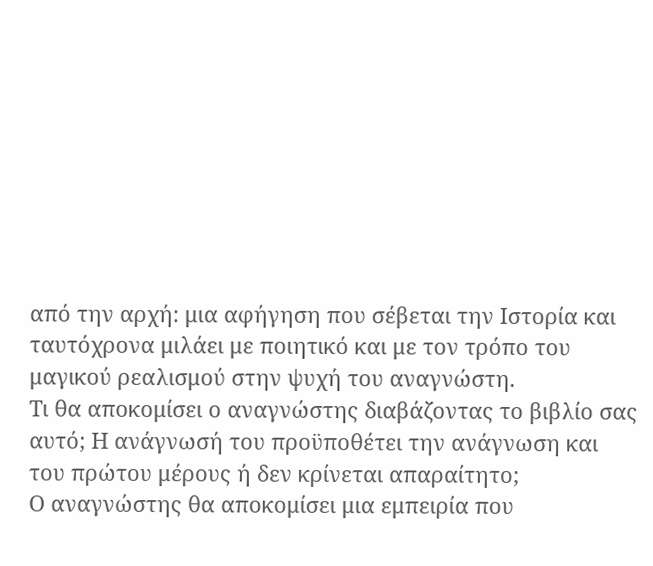από την αρχή: μια αφήγηση που σέβεται την Ιστορία και ταυτόχρονα μιλάει με ποιητικό και με τον τρόπο του μαγικού ρεαλισμού στην ψυχή του αναγνώστη.
Τι θα αποκομίσει ο αναγνώστης διαβάζοντας το βιβλίο σας αυτό; Η ανάγνωσή του προϋποθέτει την ανάγνωση και του πρώτου μέρους ή δεν κρίνεται απαραίτητο;
Ο αναγνώστης θα αποκομίσει μια εμπειρία που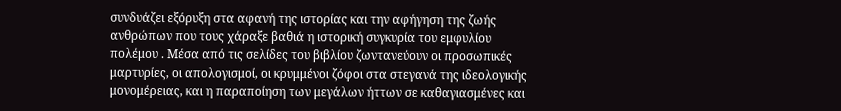συνδυάζει εξόρυξη στα αφανή της ιστορίας και την αφήγηση της ζωής ανθρώπων που τους χάραξε βαθιά η ιστορική συγκυρία του εμφυλίου πολέμου . Μέσα από τις σελίδες του βιβλίου ζωντανεύουν οι προσωπικές μαρτυρίες, οι απολογισμοί, οι κρυμμένοι ζόφοι στα στεγανά της ιδεολογικής μονομέρειας, και η παραποίηση των μεγάλων ήττων σε καθαγιασμένες και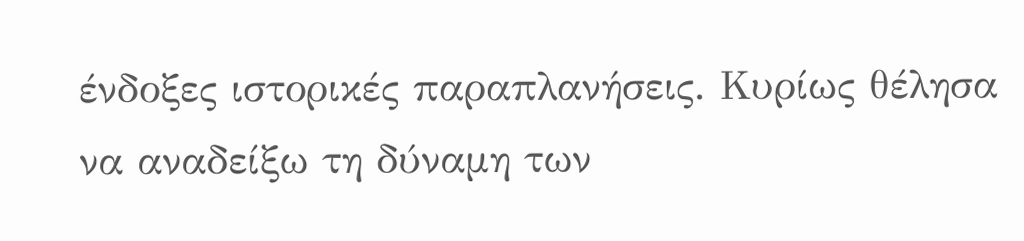ένδοξες ιστορικές παραπλανήσεις. Κυρίως θέλησα να αναδείξω τη δύναμη των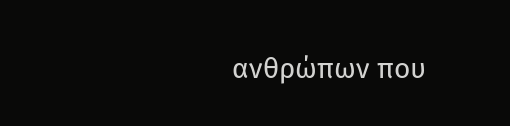ανθρώπων που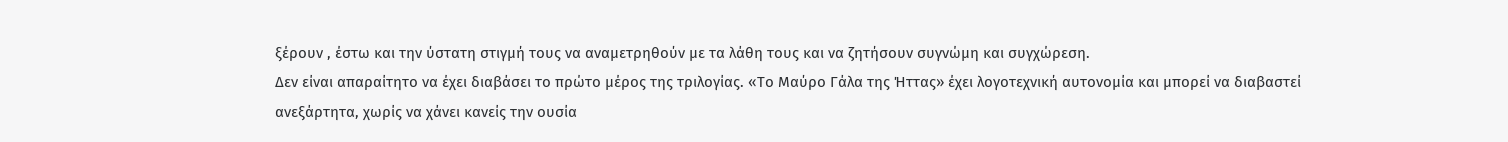ξέρουν , έστω και την ύστατη στιγμή τους να αναμετρηθούν με τα λάθη τους και να ζητήσουν συγνώμη και συγχώρεση.
Δεν είναι απαραίτητο να έχει διαβάσει το πρώτο μέρος της τριλογίας. «Το Μαύρο Γάλα της Ήττας» έχει λογοτεχνική αυτονομία και μπορεί να διαβαστεί ανεξάρτητα, χωρίς να χάνει κανείς την ουσία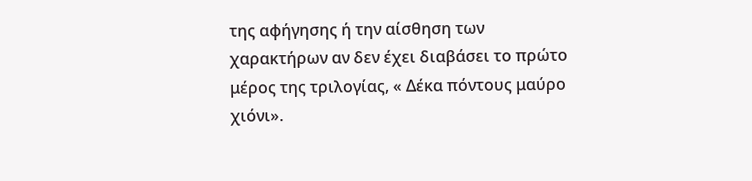της αφήγησης ή την αίσθηση των χαρακτήρων αν δεν έχει διαβάσει το πρώτο μέρος της τριλογίας, « Δέκα πόντους μαύρο χιόνι».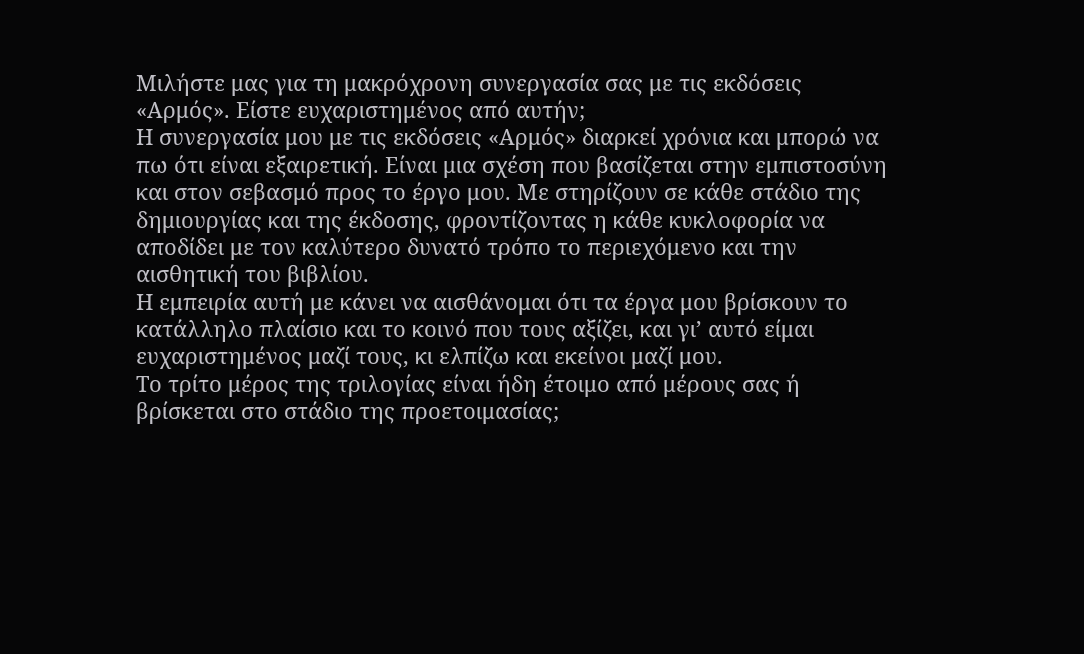Μιλήστε μας για τη μακρόχρονη συνεργασία σας με τις εκδόσεις «Αρμός». Είστε ευχαριστημένος από αυτήν;
Η συνεργασία μου με τις εκδόσεις «Αρμός» διαρκεί χρόνια και μπορώ να πω ότι είναι εξαιρετική. Είναι μια σχέση που βασίζεται στην εμπιστοσύνη και στον σεβασμό προς το έργο μου. Με στηρίζουν σε κάθε στάδιο της δημιουργίας και της έκδοσης, φροντίζοντας η κάθε κυκλοφορία να αποδίδει με τον καλύτερο δυνατό τρόπο το περιεχόμενο και την αισθητική του βιβλίου.
Η εμπειρία αυτή με κάνει να αισθάνομαι ότι τα έργα μου βρίσκουν το κατάλληλο πλαίσιο και το κοινό που τους αξίζει, και γι’ αυτό είμαι ευχαριστημένος μαζί τους, κι ελπίζω και εκείνοι μαζί μου.
Το τρίτο μέρος της τριλογίας είναι ήδη έτοιμο από μέρους σας ή βρίσκεται στο στάδιο της προετοιμασίας;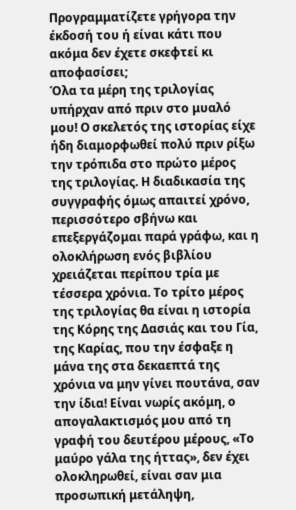Προγραμματίζετε γρήγορα την έκδοσή του ή είναι κάτι που ακόμα δεν έχετε σκεφτεί κι αποφασίσει;
Όλα τα μέρη της τριλογίας υπήρχαν από πριν στο μυαλό μου! Ο σκελετός της ιστορίας είχε ήδη διαμορφωθεί πολύ πριν ρίξω την τρόπιδα στο πρώτο μέρος της τριλογίας. Η διαδικασία της συγγραφής όμως απαιτεί χρόνο, περισσότερο σβήνω και επεξεργάζομαι παρά γράφω, και η ολοκλήρωση ενός βιβλίου χρειάζεται περίπου τρία με τέσσερα χρόνια. Το τρίτο μέρος της τριλογίας θα είναι η ιστορία της Κόρης της Δασιάς και του Γία, της Καρίας, που την έσφαξε η μάνα της στα δεκαεπτά της χρόνια να μην γίνει πουτάνα, σαν την ίδια! Είναι νωρίς ακόμη, ο απογαλακτισμός μου από τη γραφή του δευτέρου μέρους, «Το μαύρο γάλα της ήττας», δεν έχει ολοκληρωθεί, είναι σαν μια προσωπική μετάληψη,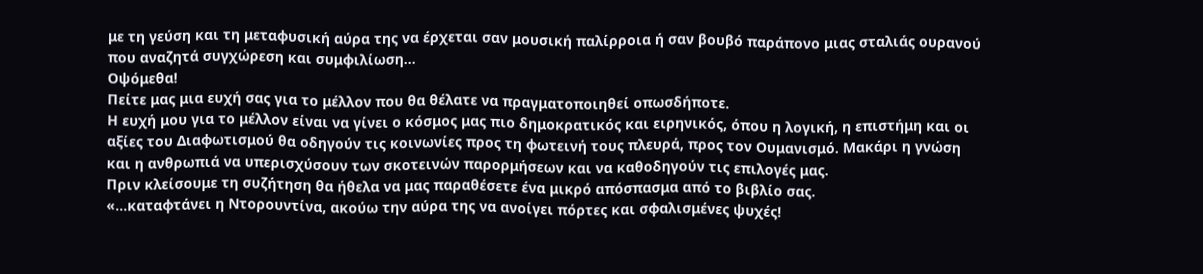με τη γεύση και τη μεταφυσική αύρα της να έρχεται σαν μουσική παλίρροια ή σαν βουβό παράπονο μιας σταλιάς ουρανού που αναζητά συγχώρεση και συμφιλίωση…
Οψόμεθα!
Πείτε μας μια ευχή σας για το μέλλον που θα θέλατε να πραγματοποιηθεί οπωσδήποτε.
Η ευχή μου για το μέλλον είναι να γίνει ο κόσμος μας πιο δημοκρατικός και ειρηνικός, όπου η λογική, η επιστήμη και οι αξίες του Διαφωτισμού θα οδηγούν τις κοινωνίες προς τη φωτεινή τους πλευρά, προς τον Ουμανισμό. Μακάρι η γνώση και η ανθρωπιά να υπερισχύσουν των σκοτεινών παρορμήσεων και να καθοδηγούν τις επιλογές μας.
Πριν κλείσουμε τη συζήτηση θα ήθελα να μας παραθέσετε ένα μικρό απόσπασμα από το βιβλίο σας.
«…καταφτάνει η Ντορουντίνα, ακούω την αύρα της να ανοίγει πόρτες και σφαλισμένες ψυχές!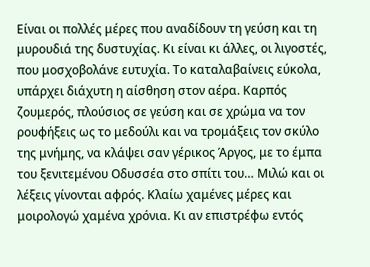Είναι οι πολλές μέρες που αναδίδουν τη γεύση και τη μυρουδιά της δυστυχίας. Κι είναι κι άλλες, οι λιγοστές, που μοσχοβολάνε ευτυχία. Το καταλαβαίνεις εύκολα, υπάρχει διάχυτη η αίσθηση στον αέρα. Καρπός ζουμερός, πλούσιος σε γεύση και σε χρώμα να τον ρουφήξεις ως το μεδούλι και να τρομάξεις τον σκύλο της μνήμης, να κλάψει σαν γέρικος Άργος, με το έμπα του ξενιτεμένου Οδυσσέα στο σπίτι του… Μιλώ και οι λέξεις γίνονται αφρός. Κλαίω χαμένες μέρες και μοιρολογώ χαμένα χρόνια. Κι αν επιστρέφω εντός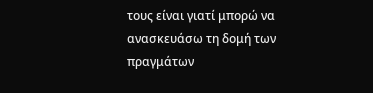τους είναι γιατί μπορώ να ανασκευάσω τη δομή των πραγμάτων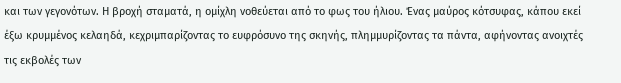και των γεγονότων. Η βροχή σταματά, η ομίχλη νοθεύεται από το φως του ήλιου. Ένας μαύρος κότσυφας, κάπου εκεί έξω κρυμμένος κελαηδά, κεχριμπαρίζοντας το ευφρόσυνο της σκηνής, πλημμυρίζοντας τα πάντα, αφήνοντας ανοιχτές τις εκβολές των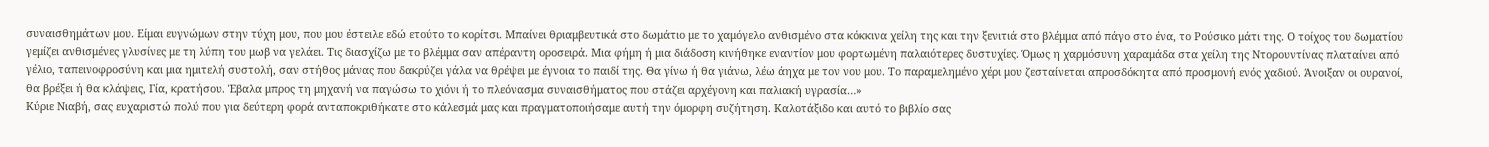συναισθημάτων μου. Είμαι ευγνώμων στην τύχη μου, που μου έστειλε εδώ ετούτο το κορίτσι. Μπαίνει θριαμβευτικά στο δωμάτιο με το χαμόγελο ανθισμένο στα κόκκινα χείλη της και την ξενιτιά στο βλέμμα από πάγο στο ένα, το Ρούσικο μάτι της. Ο τοίχος του δωματίου γεμίζει ανθισμένες γλυσίνες με τη λύπη του μωβ να γελάει. Τις διασχίζω με το βλέμμα σαν απέραντη οροσειρά. Μια φήμη ή μια διάδοση κινήθηκε εναντίον μου φορτωμένη παλαιότερες δυστυχίες. Όμως η χαρμόσυνη χαραμάδα στα χείλη της Ντορουντίνας πλαταίνει από γέλιο, ταπεινοφροσύνη και μια ημιτελή συστολή, σαν στήθος μάνας που δακρύζει γάλα να θρέψει με έγνοια το παιδί της. Θα γίνω ή θα γιάνω, λέω άηχα με τον νου μου. Το παραμελημένο χέρι μου ζεσταίνεται απροσδόκητα από προσμονή ενός χαδιού. Άνοιξαν οι ουρανοί, θα βρέξει ή θα κλάψεις, Γία, κρατήσου. Έβαλα μπρος τη μηχανή να παγώσω το χιόνι ή το πλεόνασμα συναισθήματος που στάζει αρχέγονη και παλιακή υγρασία…»
Κύριε Νιαβή, σας ευχαριστώ πολύ που για δεύτερη φορά ανταποκριθήκατε στο κάλεσμά μας και πραγματοποιήσαμε αυτή την όμορφη συζήτηση. Καλοτάξιδο και αυτό το βιβλίο σας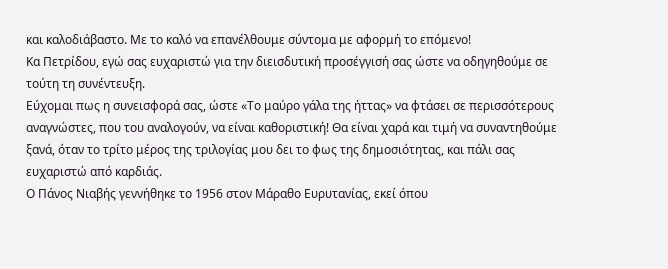και καλοδιάβαστο. Με το καλό να επανέλθουμε σύντομα με αφορμή το επόμενο!
Κα Πετρίδου, εγώ σας ευχαριστώ για την διεισδυτική προσέγγισή σας ώστε να οδηγηθούμε σε τούτη τη συνέντευξη.
Εύχομαι πως η συνεισφορά σας, ώστε «Το μαύρο γάλα της ήττας» να φτάσει σε περισσότερους αναγνώστες, που του αναλογούν, να είναι καθοριστική! Θα είναι χαρά και τιμή να συναντηθούμε ξανά, όταν το τρίτο μέρος της τριλογίας μου δει το φως της δημοσιότητας, και πάλι σας ευχαριστώ από καρδιάς.
Ο Πάνος Νιαβής γεννήθηκε το 1956 στον Μάραθο Ευρυτανίας, εκεί όπου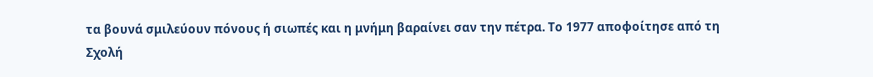τα βουνά σμιλεύουν πόνους ή σιωπές και η μνήμη βαραίνει σαν την πέτρα. Το 1977 αποφοίτησε από τη Σχολή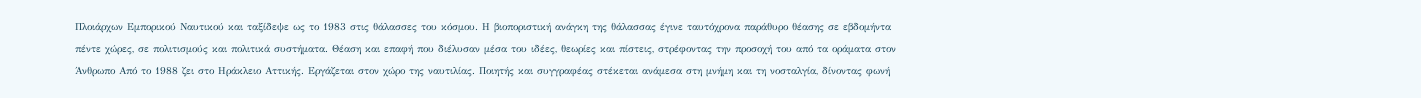Πλοιάρχων Εμπορικού Ναυτικού και ταξίδεψε ως το 1983 στις θάλασσες του κόσμου. Η βιοποριστική ανάγκη της θάλασσας έγινε ταυτόχρονα παράθυρο θέασης σε εβδομήντα πέντε χώρες, σε πολιτισμούς και πολιτικά συστήματα. Θέαση και επαφή που διέλυσαν μέσα του ιδέες, θεωρίες και πίστεις, στρέφοντας την προσοχή του από τα οράματα στον Άνθρωπο Από το 1988 ζει στο Ηράκλειο Αττικής. Εργάζεται στον χώρο της ναυτιλίας. Ποιητής και συγγραφέας στέκεται ανάμεσα στη μνήμη και τη νοσταλγία, δίνοντας φωνή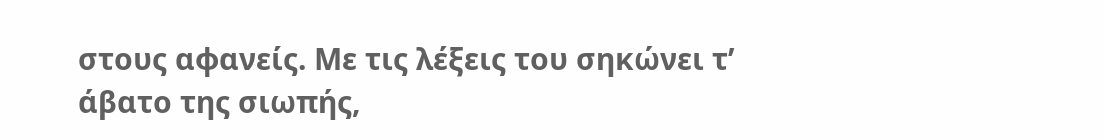στους αφανείς. Με τις λέξεις του σηκώνει τ’ άβατο της σιωπής,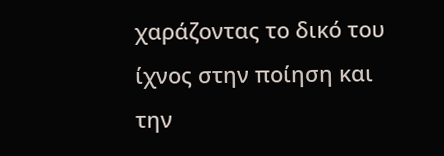χαράζοντας το δικό του ίχνος στην ποίηση και την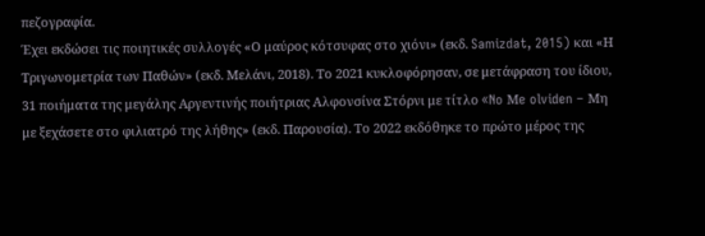πεζογραφία.
Έχει εκδώσει τις ποιητικές συλλογές «Ο μαύρος κότσυφας στο χιόνι» (εκδ. Samizdat, 2015) και «Η Τριγωνομετρία των Παθών» (εκδ. Μελάνι, 2018). Το 2021 κυκλοφόρησαν, σε μετάφραση του ίδιου, 31 ποιήματα της μεγάλης Αργεντινής ποιήτριας Αλφονσίνα Στόρνι με τίτλο «No Μe olviden – Μη με ξεχάσετε στο φιλιατρό της λήθης» (εκδ. Παρουσία). Το 2022 εκδόθηκε το πρώτο μέρος της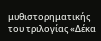μυθιστορηματικής του τριλογίας «Δέκα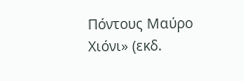Πόντους Μαύρο Χιόνι» (εκδ.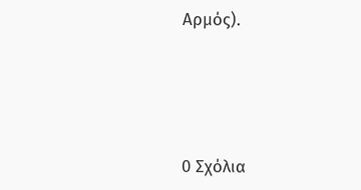Αρμός).




0 Σχόλια